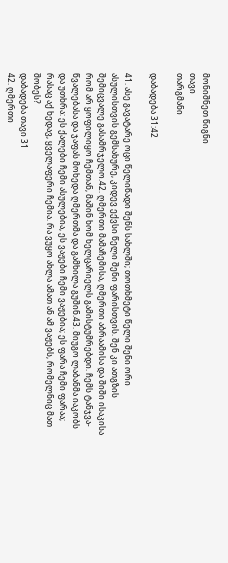მონიშნეთ წიგნი
თავი
თარგმანი

დაბადება 31:42

41. ასე გავატარე ოცი წელიწადი შენს სახლში; თოთხმეტი წელი შენი ორი ასულისთვის გემსახურე, კიდევ ექვსი წელი შენი ფარისთვის. შენ კი ათგზის შემიცვალე გასამრჯელო.42. ღმერთი მამაჩემისა, ღმერთი აბრაამისა და შიში ისაკისა რომ არ ყოფილიყო ჩემთან, მაშინ ხომ ხელცარიელს გამისტუმრებდი. ჩემს ტანჯვა-წვალებასა და ჯაფას მოხედა ღმერთმა და გამხილა გუშინ.43. მიუგო ლაბანმა იაკობს და უთხრა: ეს ქალები ჩემი ასულებია, ეს ვაჟები ჩემი ვაჟებია; ეს ფარა ჩემი ფარაა; რასაც აქ ხედავ, ყველაფერი ჩემია. რა ვუყო ახლა ამათ ან ამ ვაჟებს, რომელნიც მათ შობეს?
დაბადება თავი 31
42. ღმერთი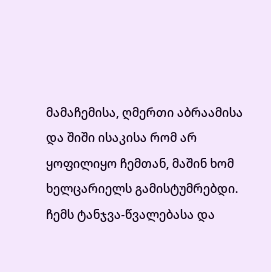მამაჩემისა, ღმერთი აბრაამისა და შიში ისაკისა რომ არ ყოფილიყო ჩემთან, მაშინ ხომ ხელცარიელს გამისტუმრებდი. ჩემს ტანჯვა-წვალებასა და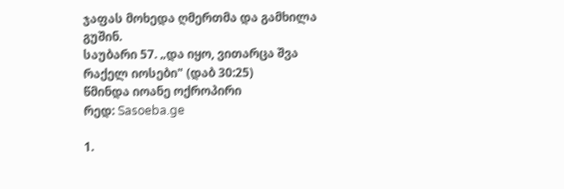ჯაფას მოხედა ღმერთმა და გამხილა გუშინ.
საუბარი 57. „და იყო, ვითარცა შვა რაქელ იოსები" (დაბ 30:25)
წმინდა იოანე ოქროპირი
რედ: Sasoeba.ge

1.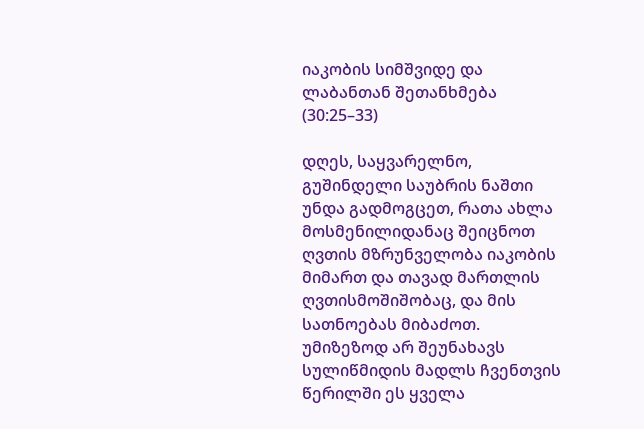იაკობის სიმშვიდე და ლაბანთან შეთანხმება (30:25–33)

დღეს, საყვარელნო, გუშინდელი საუბრის ნაშთი უნდა გადმოგცეთ, რათა ახლა მოსმენილიდანაც შეიცნოთ ღვთის მზრუნველობა იაკობის მიმართ და თავად მართლის ღვთისმოშიშობაც, და მის სათნოებას მიბაძოთ. უმიზეზოდ არ შეუნახავს სულიწმიდის მადლს ჩვენთვის წერილში ეს ყველა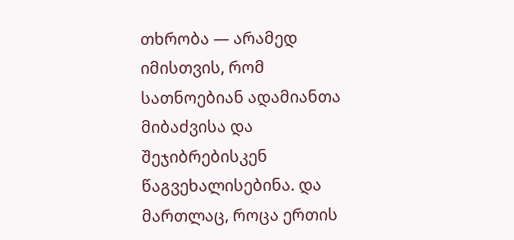თხრობა — არამედ იმისთვის, რომ სათნოებიან ადამიანთა მიბაძვისა და შეჯიბრებისკენ წაგვეხალისებინა. და მართლაც, როცა ერთის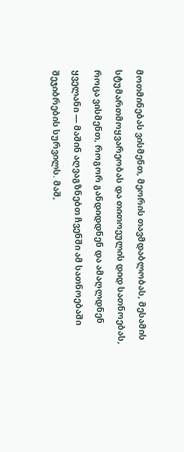მოთმინებას ვისმენთ, მეორის თავმდაბლობას, მესამის სტუმართმოყვარეობას და თითოეულის დიდ სათნოებას, როცა ვისმენთ, როგორ განდიდდნენ და ამაღლდნენ ყველანი — მაშინ აღვაგზნებთ ჩვენში ამ სათნოებაში შეჯიბრების სურვილს. მაშ,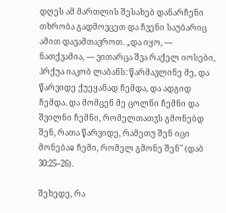დღეს ამ მართლის შესახებ დანარჩენი თხრობა გადმოვცეთ და ჩვენი საუბარიც ამით დავამთავროთ. „და იყო, — ნათქვამია, — ვითარცა შვა რაქელ იოსები, ჰრქუა იაკობ ლაბანს: წარმავლინე მე, და წარვიდე ქუეყანად ჩემდა, და ადგიდ ჩემდა. და მომცენ მე ცოლნი ჩემნი და შვილნი ჩემნი, რომელთათჳს გმონებდ შენ, რათა წარვიდე, რამეთუ შენ იცი მონებაჲ ჩემი, რომელ გმონე შენ" (დაბ 30:25–26).

შეხედე, რა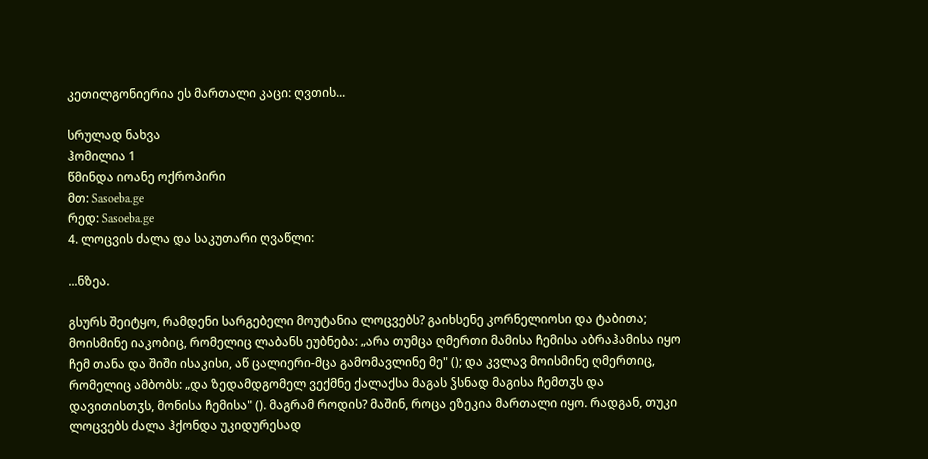კეთილგონიერია ეს მართალი კაცი: ღვთის...

სრულად ნახვა
ჰომილია 1
წმინდა იოანე ოქროპირი
მთ: Sasoeba.ge
რედ: Sasoeba.ge
4. ლოცვის ძალა და საკუთარი ღვაწლი:

...ნზეა.

გსურს შეიტყო, რამდენი სარგებელი მოუტანია ლოცვებს? გაიხსენე კორნელიოსი და ტაბითა; მოისმინე იაკობიც, რომელიც ლაბანს ეუბნება: „არა თუმცა ღმერთი მამისა ჩემისა აბრაჰამისა იყო ჩემ თანა და შიში ისაკისი, აწ ცალიერი-მცა გამომავლინე მე" (); და კვლავ მოისმინე ღმერთიც, რომელიც ამბობს: „და ზედამდგომელ ვექმნე ქალაქსა მაგას ჴსნად მაგისა ჩემთჳს და დავითისთჳს, მონისა ჩემისა" (). მაგრამ როდის? მაშინ, როცა ეზეკია მართალი იყო. რადგან, თუკი ლოცვებს ძალა ჰქონდა უკიდურესად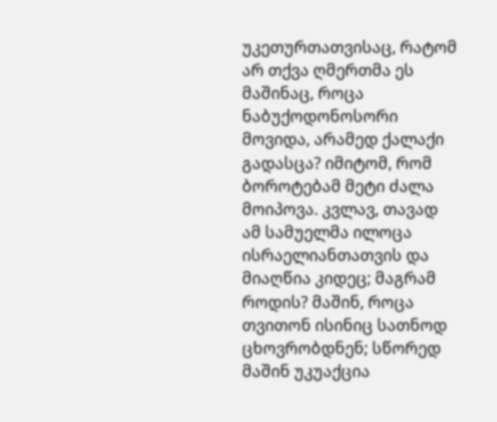უკეთურთათვისაც, რატომ არ თქვა ღმერთმა ეს მაშინაც, როცა ნაბუქოდონოსორი მოვიდა, არამედ ქალაქი გადასცა? იმიტომ, რომ ბოროტებამ მეტი ძალა მოიპოვა. კვლავ, თავად ამ სამუელმა ილოცა ისრაელიანთათვის და მიაღწია კიდეც; მაგრამ როდის? მაშინ, როცა თვითონ ისინიც სათნოდ ცხოვრობდნენ; სწორედ მაშინ უკუაქცია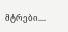მტრები....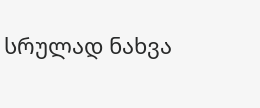სრულად ნახვა